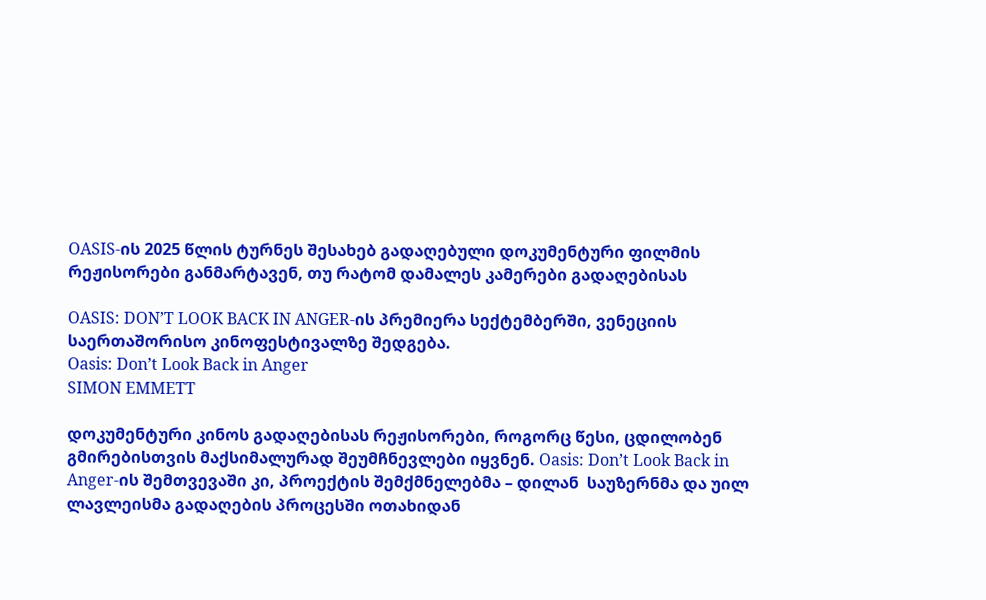OASIS-ის 2025 წლის ტურნეს შესახებ გადაღებული დოკუმენტური ფილმის რეჟისორები განმარტავენ, თუ რატომ დამალეს კამერები გადაღებისას

OASIS: DON’T LOOK BACK IN ANGER-ის პრემიერა სექტემბერში, ვენეციის საერთაშორისო კინოფესტივალზე შედგება.
Oasis: Don’t Look Back in Anger
SIMON EMMETT

დოკუმენტური კინოს გადაღებისას რეჟისორები, როგორც წესი, ცდილობენ გმირებისთვის მაქსიმალურად შეუმჩნევლები იყვნენ. Oasis: Don’t Look Back in Anger-ის შემთვევაში კი, პროექტის შემქმნელებმა – დილან  საუზერნმა და უილ ლავლეისმა გადაღების პროცესში ოთახიდან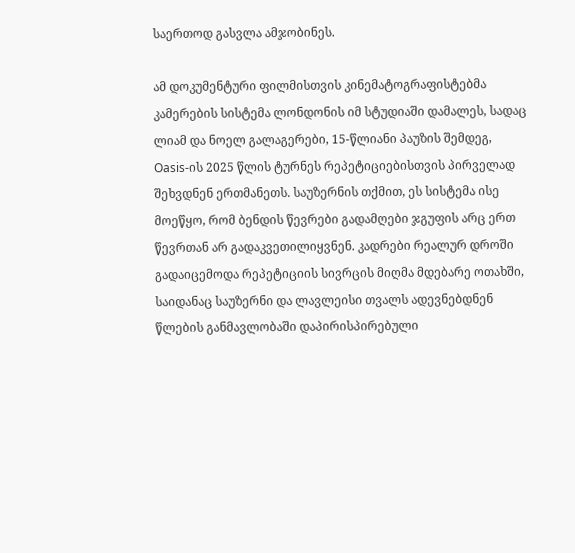საერთოდ გასვლა ამჯობინეს.

ამ დოკუმენტური ფილმისთვის კინემატოგრაფისტებმა კამერების სისტემა ლონდონის იმ სტუდიაში დამალეს, სადაც ლიამ და ნოელ გალაგერები, 15-წლიანი პაუზის შემდეგ, Oasis-ის 2025 წლის ტურნეს რეპეტიციებისთვის პირველად შეხვდნენ ერთმანეთს. საუზერნის თქმით, ეს სისტემა ისე მოეწყო, რომ ბენდის წევრები გადამღები ჯგუფის არც ერთ წევრთან არ გადაკვეთილიყვნენ. კადრები რეალურ დროში გადაიცემოდა რეპეტიციის სივრცის მიღმა მდებარე ოთახში, საიდანაც საუზერნი და ლავლეისი თვალს ადევნებდნენ წლების განმავლობაში დაპირისპირებული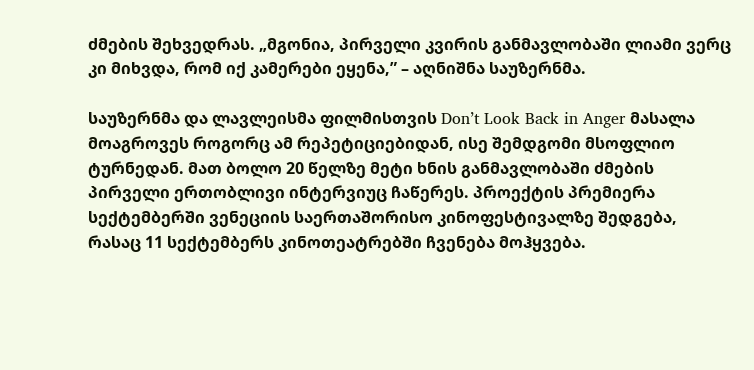ძმების შეხვედრას. „მგონია, პირველი კვირის განმავლობაში ლიამი ვერც კი მიხვდა, რომ იქ კამერები ეყენა,” – აღნიშნა საუზერნმა.

საუზერნმა და ლავლეისმა ფილმისთვის Don’t Look Back in Anger მასალა მოაგროვეს როგორც ამ რეპეტიციებიდან, ისე შემდგომი მსოფლიო ტურნედან. მათ ბოლო 20 წელზე მეტი ხნის განმავლობაში ძმების პირველი ერთობლივი ინტერვიუც ჩაწერეს. პროექტის პრემიერა სექტემბერში ვენეციის საერთაშორისო კინოფესტივალზე შედგება, რასაც 11 სექტემბერს კინოთეატრებში ჩვენება მოჰყვება.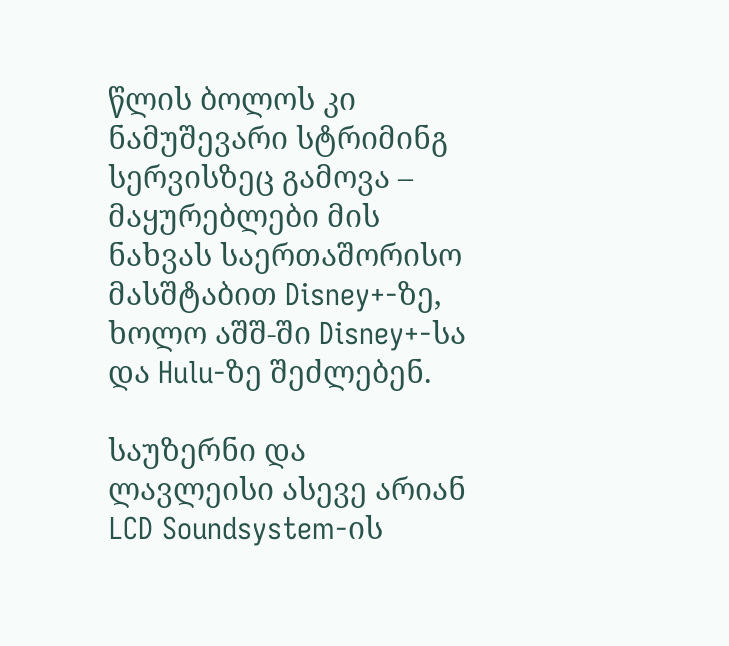წლის ბოლოს კი ნამუშევარი სტრიმინგ სერვისზეც გამოვა – მაყურებლები მის ნახვას საერთაშორისო მასშტაბით Disney+-ზე, ხოლო აშშ-ში Disney+-სა და Hulu-ზე შეძლებენ.

საუზერნი და ლავლეისი ასევე არიან LCD Soundsystem-ის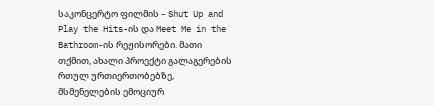საკონცერტო ფილმის – Shut Up and Play the Hits-ის და Meet Me in the Bathroom-ის რეჟისორები. მათი თქმით, ახალი პროექტი გალაგერების რთულ ურთიერთობებზე, მსმენელების ემოციურ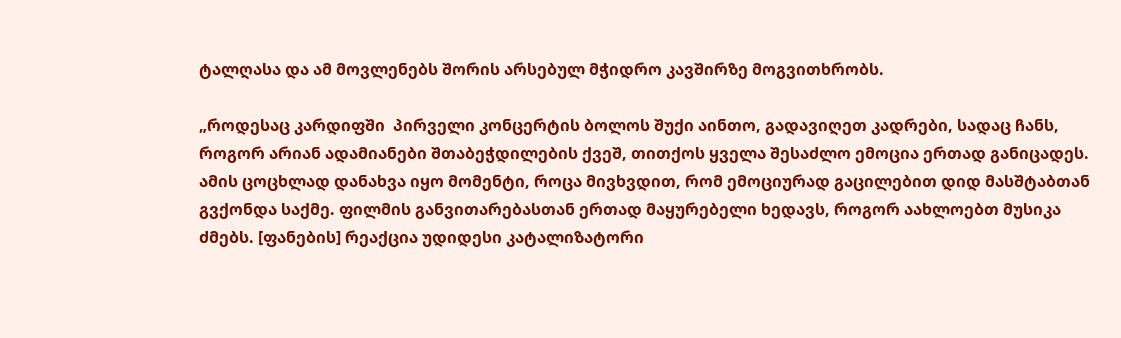ტალღასა და ამ მოვლენებს შორის არსებულ მჭიდრო კავშირზე მოგვითხრობს.

„როდესაც კარდიფში  პირველი კონცერტის ბოლოს შუქი აინთო, გადავიღეთ კადრები, სადაც ჩანს, როგორ არიან ადამიანები შთაბეჭდილების ქვეშ, თითქოს ყველა შესაძლო ემოცია ერთად განიცადეს. ამის ცოცხლად დანახვა იყო მომენტი, როცა მივხვდით, რომ ემოციურად გაცილებით დიდ მასშტაბთან გვქონდა საქმე. ფილმის განვითარებასთან ერთად მაყურებელი ხედავს, როგორ აახლოებთ მუსიკა ძმებს. [ფანების] რეაქცია უდიდესი კატალიზატორი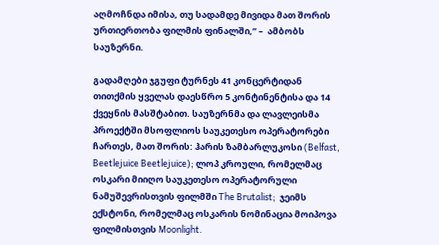აღმოჩნდა იმისა, თუ სადამდე მივიდა მათ შორის ურთიერთობა ფილმის ფინალში,” –  ამბობს საუზერნი.

გადამღები ჯგუფი ტურნეს 41 კონცერტიდან თითქმის ყველას დაესწრო 5 კონტინენტისა და 14 ქვეყნის მასშტაბით. საუზერნმა და ლავლეისმა პროექტში მსოფლიოს საუკეთესო ოპერატორები ჩართეს, მათ შორის: ჰარის ზამბარლუკოსი (Belfast, Beetlejuice Beetlejuice); ლოპ კროული, რომელმაც ოსკარი მიიღო საუკეთესო ოპერატორული ნამუშევრისთვის ფილმში The Brutalist;  ჯეიმს ექსტონი, რომელმაც ოსკარის ნომინაცია მოიპოვა ფილმისთვის Moonlight.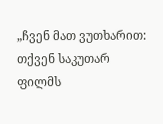„ჩვენ მათ ვუთხარით: თქვენ საკუთარ ფილმს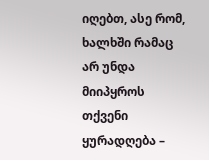იღებთ, ასე რომ, ხალხში რამაც არ უნდა მიიპყროს თქვენი ყურადღება –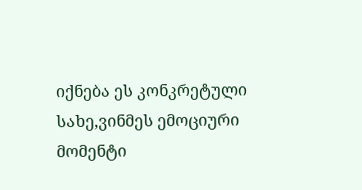იქნება ეს კონკრეტული სახე,ვინმეს ემოციური მომენტი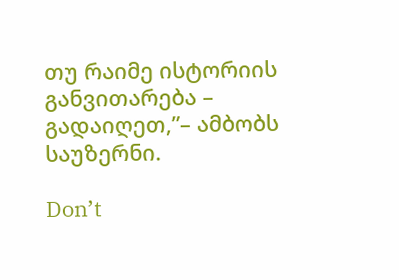თუ რაიმე ისტორიის განვითარება – გადაიღეთ,”– ამბობს საუზერნი.

Don’t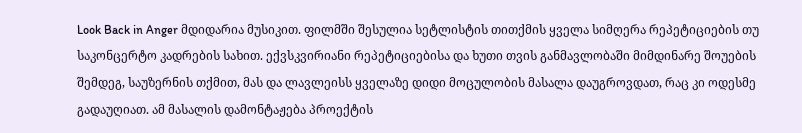Look Back in Anger მდიდარია მუსიკით. ფილმში შესულია სეტლისტის თითქმის ყველა სიმღერა რეპეტიციების თუ საკონცერტო კადრების სახით. ექვსკვირიანი რეპეტიციებისა და ხუთი თვის განმავლობაში მიმდინარე შოუების შემდეგ, საუზერნის თქმით, მას და ლავლეისს ყველაზე დიდი მოცულობის მასალა დაუგროვდათ, რაც კი ოდესმე გადაუღიათ. ამ მასალის დამონტაჟება პროექტის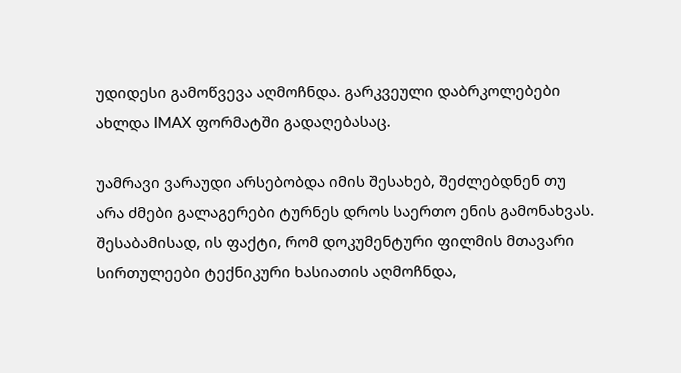უდიდესი გამოწვევა აღმოჩნდა. გარკვეული დაბრკოლებები ახლდა IMAX ფორმატში გადაღებასაც.

უამრავი ვარაუდი არსებობდა იმის შესახებ, შეძლებდნენ თუ არა ძმები გალაგერები ტურნეს დროს საერთო ენის გამონახვას. შესაბამისად, ის ფაქტი, რომ დოკუმენტური ფილმის მთავარი სირთულეები ტექნიკური ხასიათის აღმოჩნდა,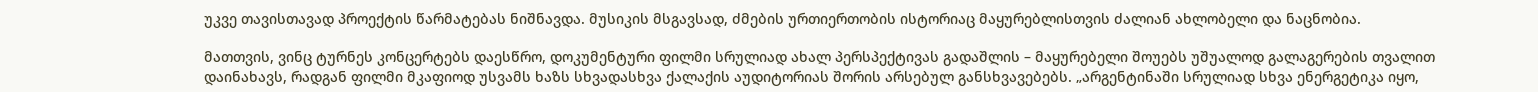უკვე თავისთავად პროექტის წარმატებას ნიშნავდა. მუსიკის მსგავსად, ძმების ურთიერთობის ისტორიაც მაყურებლისთვის ძალიან ახლობელი და ნაცნობია.

მათთვის, ვინც ტურნეს კონცერტებს დაესწრო, დოკუმენტური ფილმი სრულიად ახალ პერსპექტივას გადაშლის – მაყურებელი შოუებს უშუალოდ გალაგერების თვალით დაინახავს, რადგან ფილმი მკაფიოდ უსვამს ხაზს სხვადასხვა ქალაქის აუდიტორიას შორის არსებულ განსხვავებებს. „არგენტინაში სრულიად სხვა ენერგეტიკა იყო,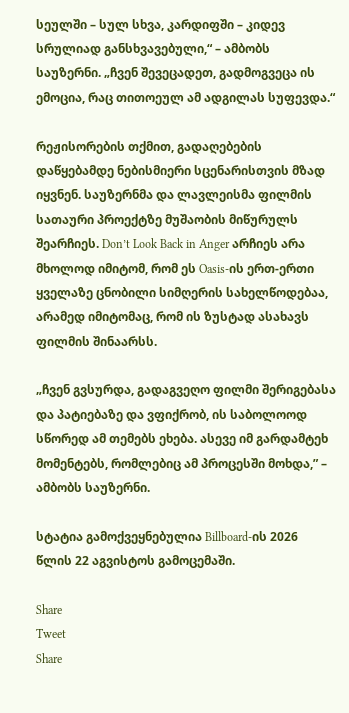სეულში – სულ სხვა, კარდიფში – კიდევ სრულიად განსხვავებული,“ – ამბობს საუზერნი. „ჩვენ შევეცადეთ, გადმოგვეცა ის ემოცია, რაც თითოეულ ამ ადგილას სუფევდა.“

რეჟისორების თქმით, გადაღებების დაწყებამდე ნებისმიერი სცენარისთვის მზად იყვნენ. საუზერნმა და ლავლეისმა ფილმის სათაური პროექტზე მუშაობის მიწურულს შეარჩიეს. Don’t Look Back in Anger არჩიეს არა მხოლოდ იმიტომ, რომ ეს Oasis-ის ერთ-ერთი ყველაზე ცნობილი სიმღერის სახელწოდებაა, არამედ იმიტომაც, რომ ის ზუსტად ასახავს ფილმის შინაარსს.

„ჩვენ გვსურდა, გადაგვეღო ფილმი შერიგებასა და პატიებაზე და ვფიქრობ, ის საბოლოოდ სწორედ ამ თემებს ეხება. ასევე იმ გარდამტეხ მომენტებს, რომლებიც ამ პროცესში მოხდა,” – ამბობს საუზერნი.

სტატია გამოქვეყნებულია Billboard-ის 2026 წლის 22 აგვისტოს გამოცემაში.

Share
Tweet
Share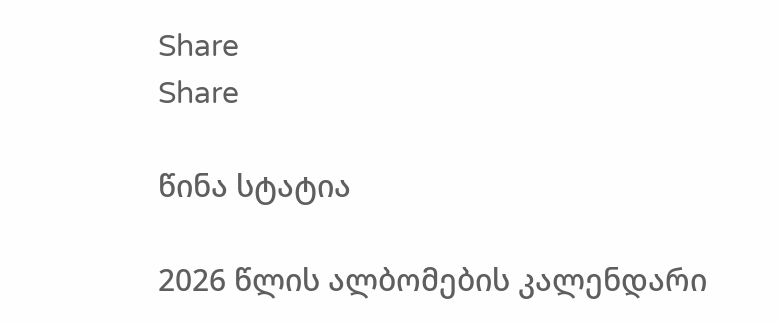Share
Share

წინა სტატია

2026 წლის ალბომების კალენდარი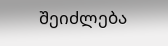შეიძლება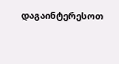დაგაინტერესოთ